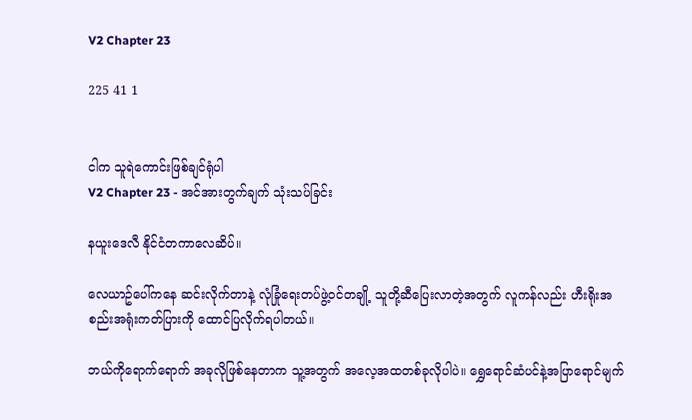V2 Chapter 23

225 41 1


ငါက သူရဲကောင်းဖြစ်ချင်ရုံပါ
V2 Chapter 23 - အင်အားတွက်ချက် သုံးသပ်ခြင်း

နယူးဒေလီ နိုင်ငံတကာလေဆိပ်။

လေယာဥ်ပေါ်ကနေ ဆင်းလိုက်တာနဲ့ လုံခြုံရေးတပ်ဖွဲ့ဝင်တချို့ သူတို့ဆီပြေးလာတဲ့အတွက် လူကန်လည်း ဟီးရိုးအစည်းအရုံးကတ်ပြားကို ထောင်ပြလိုက်ရပါတယ်။

ဘယ်ကိုရောက်ရောက် အခုလိုဖြစ်နေတာက သူ့အတွက် အလေ့အထတစ်ခုလိုပါပဲ။ ရွှေရောင်ဆံပင်နဲ့အပြာရောင်မျက်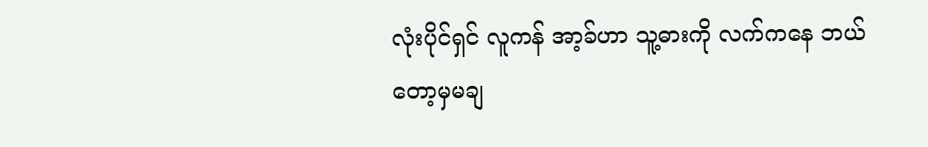လုံးပိုင်ရှင် လူကန် အာ့ခ်ဟာ သူ့ဓားကို လက်ကနေ ဘယ်တော့မှမချ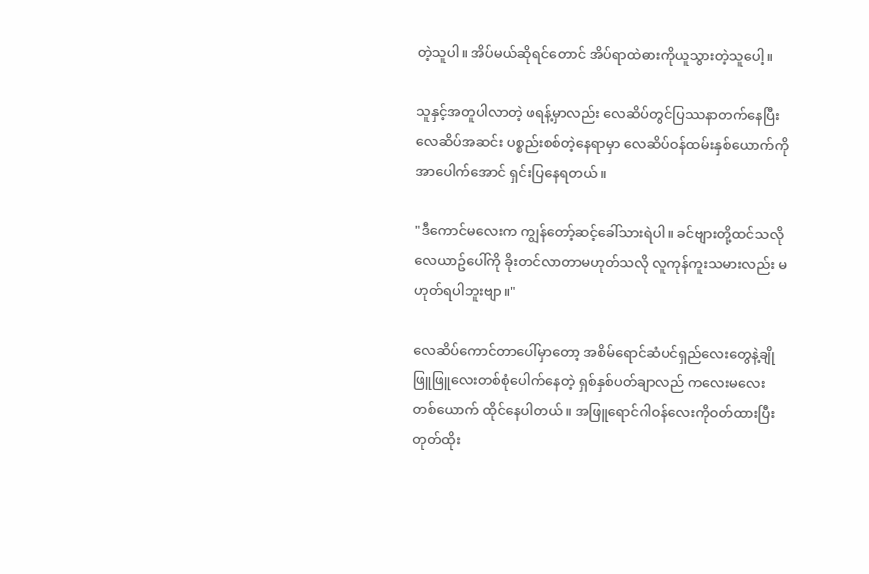တဲ့သူပါ။ အိပ်မယ်ဆိုရင်တောင် အိပ်ရာထဲဓားကိုယူသွားတဲ့သူပေါ့။

သူနှင့်အတူပါလာတဲ့ ဖရန့်မှာလည်း လေဆိပ်တွင်ပြဿနာတက်နေပြီး လေဆိပ်အဆင်း ပစ္စည်းစစ်တဲ့နေရာမှာ လေဆိပ်ဝန်ထမ်းနှစ်ယောက်ကို အာပေါက်အောင် ရှင်းပြနေရတယ်။

"ဒီကောင်မလေးက ကျွန်တော့်ဆင့်ခေါ်သားရဲပါ။ ခင်ဗျားတို့ထင်သလို လေယာဥ်ပေါ်ကို ခိုးတင်လာတာမဟုတ်သလို လူကုန်ကူးသမားလည်း မဟုတ်ရပါဘူးဗျာ။"

လေဆိပ်ကောင်တာပေါ်မှာတော့ အစိမ်ရောင်ဆံပင်ရှည်လေးတွေနဲ့ချိုဖြူဖြူလေးတစ်စုံပေါက်နေတဲ့ ရှစ်နှစ်ပတ်ချာလည် ကလေးမလေးတစ်ယောက် ထိုင်နေပါတယ်။ အဖြူရောင်ဂါဝန်လေးကိုဝတ်ထားပြီး တုတ်ထိုး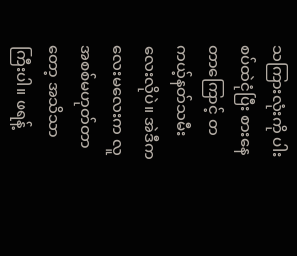သကြားလုံးကို ပါးစပ်ထဲငုံပြီး စားနေတာကြောင့် တကယ့်နတ်သမီးလေးလိုပဲ။ အဲဒီကလေးမလေးက လူအစစ်မဟုတ်တာတော့ အသိသာကြီးပါ။ ဖရန့်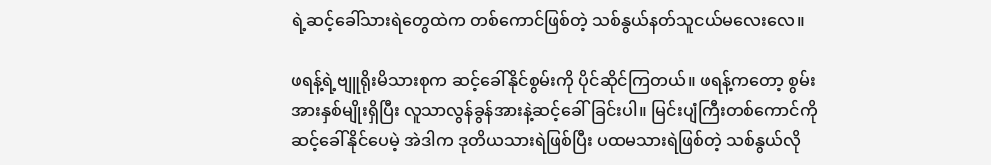ရဲ့ဆင့်ခေါ်သားရဲတွေထဲက တစ်ကောင်ဖြစ်တဲ့ သစ်နွယ်နတ်သူငယ်မလေးလေ။

ဖရန့်ရဲ့ဗျူရိုးမိသားစုက ဆင့်ခေါ်နိုင်စွမ်းကို ပိုင်ဆိုင်ကြတယ်။ ဖရန့်ကတော့ စွမ်းအားနှစ်မျိုးရှိပြီး လူသာလွန်ခွန်အားနဲ့ဆင့်ခေါ်ခြင်းပါ။ မြင်းပျံကြီးတစ်ကောင်ကို ဆင့်ခေါ်နိုင်ပေမဲ့ အဲဒါက ဒုတိယသားရဲဖြစ်ပြီး ပထမသားရဲဖြစ်တဲ့ သစ်နွယ်လို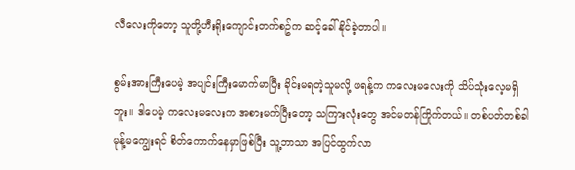လီလေးကိုတော့ သူတို့ဟီးရိုးကျောင်းတက်စဥ်က ဆင့်ခေါ်နိုင်ခဲ့တာပါ။

စွမ်းအားကြီးပေမဲ့ အပျင်းကြီးမောက်မာပြီး ခိုင်းမရတဲ့သူမလို့ ဖရန့်က ကလေးမလေးကို သိပ်သုံးလေ့မရှိဘူး။ ဒါပေမဲ့ ကလေးမလေးက အစားမက်ပြီးတော့ သကြားလုံးတွေ အင်မတန်ကြိုက်တယ်။ တစ်ပတ်တစ်ခါ မုန့်မကျွေးရင် စိတ်ကောက်နေမှာဖြစ်ပြီး သူ့ဘာသာ အပြင်ထွက်လာ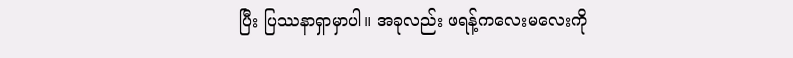ပြီး ပြဿနာရှာမှာပါ။ အခုလည်း ဖရန့်ကလေးမလေးကို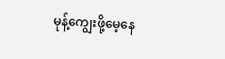မုန့်ကျွေးဖို့မေ့နေ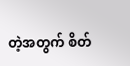တဲ့အတွက် စိတ်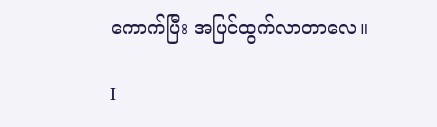ကောက်ပြီး အပြင်ထွက်လာတာလေ။

I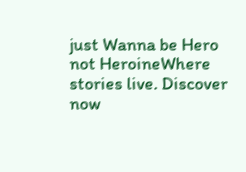just Wanna be Hero not HeroineWhere stories live. Discover now